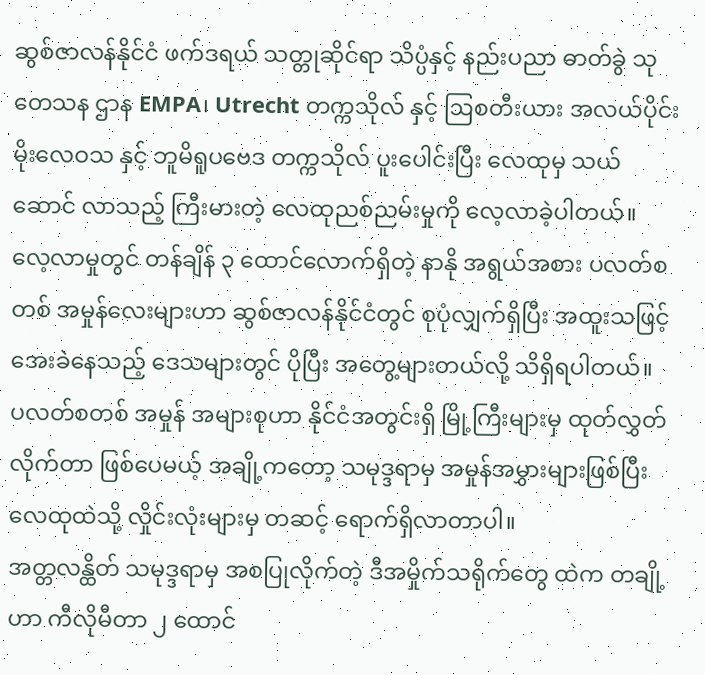ဆွစ်ဇာလန်နိုင်ငံ ဖက်ဒရယ် သတ္တုဆိုင်ရာ သိပ္ပံနှင့် နည်းပညာ ဓာတ်ခွဲ သုတေသန ဌာန EMPA၊ Utrecht တက္ကသိုလ် နှင့် ဩစတီးယား အလယ်ပိုင်း မိုးလေဝသ နှင့် ဘူမိရူပဗေဒ တက္ကသိုလ် ပူးပေါင်းပြီး လေထုမှ သယ်ဆောင် လာသည့် ကြီးမားတဲ့ လေထုညစ်ညမ်းမှုကို လေ့လာခဲ့ပါတယ်။
လေ့လာမှုတွင် တန်ချိန် ၃ ထောင်လောက်ရှိတဲ့ နာနို အရွယ်အစား ပလတ်စတစ် အမှုန်လေးများဟာ ဆွစ်ဇာလန်နိုင်ငံတွင် စုပုံလျှက်ရှိပြီး အထူးသဖြင့် အေးခဲနေသည့် ဒေသများတွင် ပိုပြီး အတွေ့များတယ်လို့ သိရှိရပါတယ်။
ပလတ်စတစ် အမှုန် အများစုဟာ နိုင်ငံအတွင်းရှိ မြို့ကြီးများမှ ထုတ်လွှတ်လိုက်တာ ဖြစ်ပေမယ့် အချို့ကတော့ သမုဒ္ဒရာမှ အမှုန်အမွှားများဖြစ်ပြီး လေထုထဲသို့ လှိုင်းလုံးများမှ တဆင့် ရောက်ရှိလာတာပါ။
အတ္တလန္ထိတ် သမုဒ္ဒရာမှ အစပြုလိုက်တဲ့ ဒီအမှိုက်သရိုက်တွေ ထဲက တချို့ဟာ ကီလိုမီတာ ၂ ထောင်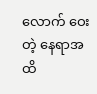လောက် ဝေးတဲ့ နေရာအထိ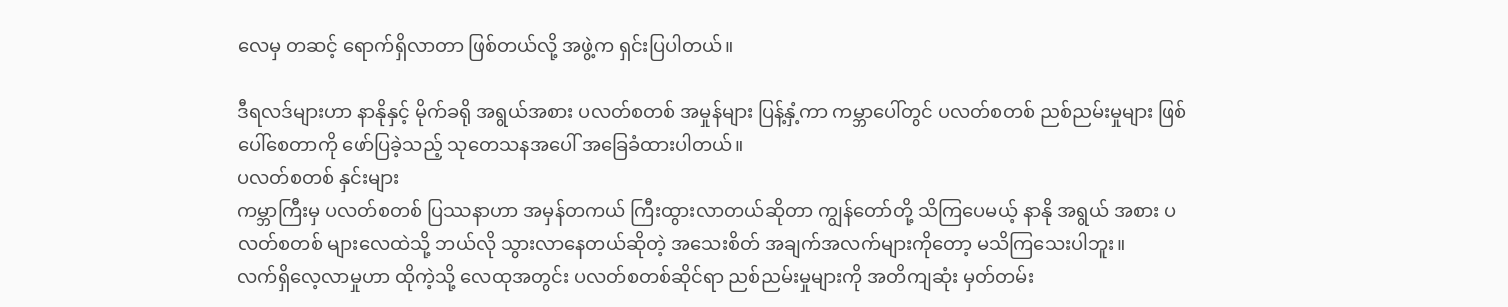လေမှ တဆင့် ရောက်ရှိလာတာ ဖြစ်တယ်လို့ အဖွဲ့က ရှင်းပြပါတယ်။

ဒီရလဒ်များဟာ နာနိုနှင့် မိုက်ခရို အရွယ်အစား ပလတ်စတစ် အမှုန်များ ပြန့်နှံ့ကာ ကမ္ဘာပေါ်တွင် ပလတ်စတစ် ညစ်ညမ်းမှုများ ဖြစ်ပေါ်စေတာကို ဖော်ပြခဲ့သည့် သုတေသနအပေါ် အခြေခံထားပါတယ်။
ပလတ်စတစ် နှင်းများ
ကမ္ဘာကြီးမှ ပလတ်စတစ် ပြဿနာဟာ အမှန်တကယ် ကြီးထွားလာတယ်ဆိုတာ ကျွန်တော်တို့ သိကြပေမယ့် နာနို အရွယ် အစား ပလတ်စတစ် များလေထဲသို့ ဘယ်လို သွားလာနေတယ်ဆိုတဲ့ အသေးစိတ် အချက်အလက်များကိုတော့ မသိကြသေးပါဘူး။
လက်ရှိလေ့လာမှုဟာ ထိုကဲ့သို့ လေထုအတွင်း ပလတ်စတစ်ဆိုင်ရာ ညစ်ညမ်းမှုများကို အတိကျဆုံး မှတ်တမ်း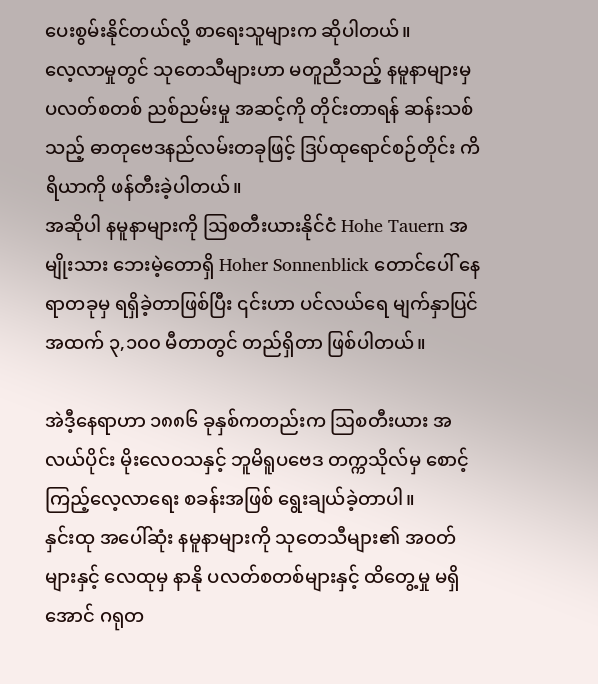ပေးစွမ်းနိုင်တယ်လို့ စာရေးသူများက ဆိုပါတယ်။
လေ့လာမှုတွင် သုတေသီများဟာ မတူညီသည့် နမူနာများမှ ပလတ်စတစ် ညစ်ညမ်းမှု အဆင့်ကို တိုင်းတာရန် ဆန်းသစ်သည့် ဓာတုဗေဒနည်လမ်းတခုဖြင့် ဒြပ်ထုရောင်စဉ်တိုင်း ကိရိယာကို ဖန်တီးခဲ့ပါတယ်။
အဆိုပါ နမူနာများကို ဩစတီးယားနိုင်ငံ Hohe Tauern အမျိုးသား ဘေးမဲ့တောရှိ Hoher Sonnenblick တောင်ပေါ် နေရာတခုမှ ရရှိခဲ့တာဖြစ်ပြီး ၎င်းဟာ ပင်လယ်ရေ မျက်နှာပြင် အထက် ၃,၁၀၀ မီတာတွင် တည်ရှိတာ ဖြစ်ပါတယ်။

အဲဒီ့နေရာဟာ ၁၈၈၆ ခုနှစ်ကတည်းက ဩစတီးယား အလယ်ပိုင်း မိုးလေဝသနှင့် ဘူမိရူပဗေဒ တက္ကသိုလ်မှ စောင့်ကြည့်လေ့လာရေး စခန်းအဖြစ် ရွေးချယ်ခဲ့တာပါ။
နှင်းထု အပေါ်ဆုံး နမူနာများကို သုတေသီများ၏ အဝတ်များနှင့် လေထုမှ နာနို ပလတ်စတစ်များနှင့် ထိတွေ့မှု မရှိအောင် ဂရုတ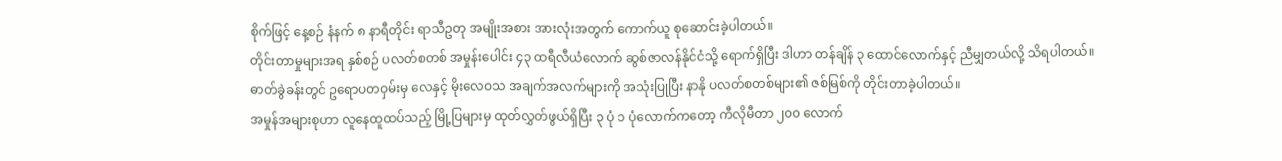စိုက်ဖြင့် နေ့စဉ် နံနက် ၈ နာရီတိုင်း ရာသီဥတု အမျိုးအစား အားလုံးအတွက် ကောက်ယူ စုဆောင်းခဲ့ပါတယ်။
တိုင်းတာမှုများအရ နှစ်စဉ် ပလတ်စတစ် အမှုန်းပေါင်း ၄၃ ထရီလီယံလောက် ဆွစ်ဇာလန်နိုင်ငံသို့ ရောက်ရှိပြီး ဒါဟာ တန်ချိန် ၃ ထောင်လောက်နှင့် ညီမျှတယ်လို့ သိရပါတယ်။
ဓာတ်ခွဲခန်းတွင် ဥရောပတဝှမ်းမှ လေနှင့် မိုးလေဝသ အချက်အလက်များကို အသုံးပြုပြီး နာနို ပလတ်စတစ်များ၏ ဇစ်မြစ်ကို တိုင်းတာခဲ့ပါတယ်။
အမှုန်အများစုဟာ လူနေထူထပ်သည့် မြို့ပြများမှ ထုတ်လွှတ်ဖွယ်ရှိပြီး ၃ ပုံ ၁ ပုံလောက်ကတော့ ကီလိုမီတာ ၂၀၀ လောက်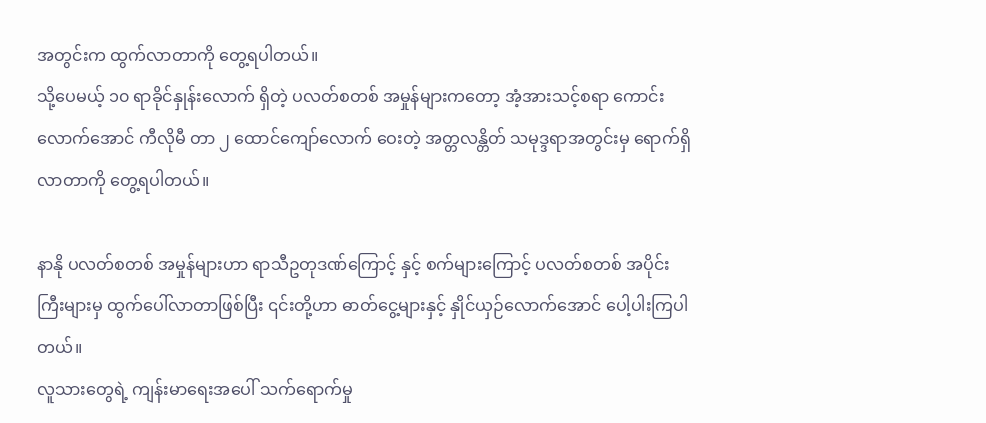အတွင်းက ထွက်လာတာကို တွေ့ရပါတယ်။
သို့ပေမယ့် ၁၀ ရာခိုင်နှုန်းလောက် ရှိတဲ့ ပလတ်စတစ် အမှုန်များကတော့ အံ့အားသင့်စရာ ကောင်းလောက်အောင် ကီလိုမီ တာ ၂ ထောင်ကျော်လောက် ဝေးတဲ့ အတ္တလန္တိတ် သမုဒ္ဒရာအတွင်းမှ ရောက်ရှိလာတာကို တွေ့ရပါတယ်။

နာနို ပလတ်စတစ် အမှုန်များဟာ ရာသီဥတုဒဏ်ကြောင့် နှင့် စက်များကြောင့် ပလတ်စတစ် အပိုင်းကြီးများမှ ထွက်ပေါ်လာတာဖြစ်ပြီး ၎င်းတို့ဟာ ဓာတ်ငွေ့များနှင့် နှိုင်ယှဉ်လောက်အောင် ပေါ့ပါးကြပါတယ်။
လူသားတွေရဲ့ ကျန်းမာရေးအပေါ် သက်ရောက်မှု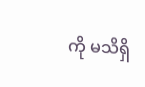ကို မသိရှိ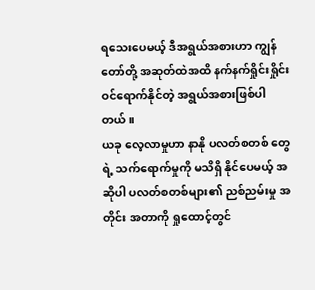ရသေးပေမယ့် ဒီအရွယ်အစားဟာ ကျွန်တော်တို့ အဆုတ်ထဲအထိ နက်နက်ရှိုင်းရှိုင်း ဝင်ရောက်နိုင်တဲ့ အရွယ်အစားဖြစ်ပါတယ်။
ယခု လေ့လာမှုဟာ နာနို ပလတ်စတစ် တွေရဲ့ သက်ရောက်မှုကို မသိရှိ နိုင်ပေမယ့် အဆိုပါ ပလတ်စတစ်များ၏ ညစ်ညမ်းမှု အတိုင်း အတာကို ရှုထောင့်တွင်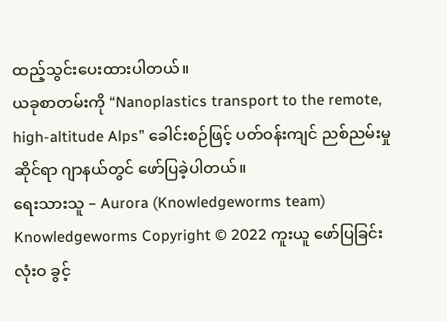ထည့်သွင်းပေးထားပါတယ်။
ယခုစာတမ်းကို “Nanoplastics transport to the remote, high-altitude Alps” ခေါင်းစဉ်ဖြင့် ပတ်ဝန်းကျင် ညစ်ညမ်းမှုဆိုင်ရာ ဂျာနယ်တွင် ဖော်ပြခဲ့ပါတယ်။
ရေးသားသူ – Aurora (Knowledgeworms team)
Knowledgeworms Copyright © 2022 ကူးယူ ဖော်ပြခြင်း လုံးဝ ခွင့်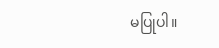မပြုပါ။